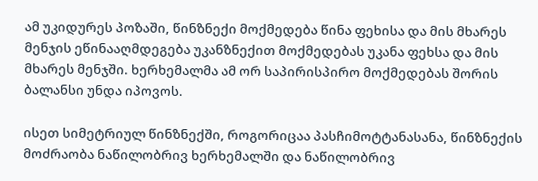ამ უკიდურეს პოზაში, წინზნექი მოქმედება წინა ფეხისა და მის მხარეს მენჯის ეწინააღმდეგება უკანზნექით მოქმედებას უკანა ფეხსა და მის მხარეს მენჯში. ხერხემალმა ამ ორ საპირისპირო მოქმედებას შორის ბალანსი უნდა იპოვოს.

ისეთ სიმეტრიულ წინზნექში, როგორიცაა პასჩიმოტტანასანა, წინზნექის მოძრაობა ნაწილობრივ ხერხემალში და ნაწილობრივ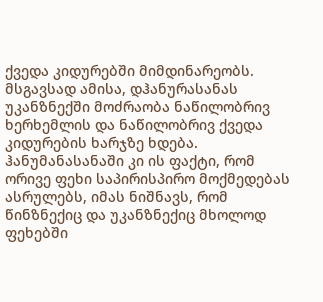ქვედა კიდურებში მიმდინარეობს. მსგავსად ამისა, დჰანურასანას უკანზნექში მოძრაობა ნაწილობრივ ხერხემლის და ნაწილობრივ ქვედა კიდურების ხარჯზე ხდება. ჰანუმანასანაში კი ის ფაქტი, რომ ორივე ფეხი საპირისპირო მოქმედებას ასრულებს, იმას ნიშნავს, რომ წინზნექიც და უკანზნექიც მხოლოდ ფეხებში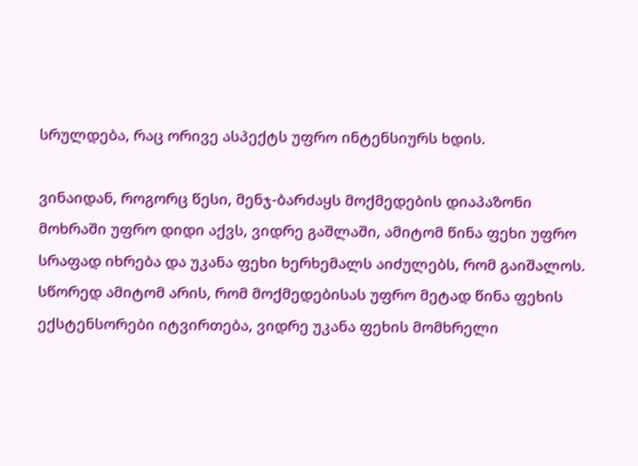სრულდება, რაც ორივე ასპექტს უფრო ინტენსიურს ხდის.

ვინაიდან, როგორც წესი, მენჯ-ბარძაყს მოქმედების დიაპაზონი მოხრაში უფრო დიდი აქვს, ვიდრე გაშლაში, ამიტომ წინა ფეხი უფრო სრაფად იხრება და უკანა ფეხი ხერხემალს აიძულებს, რომ გაიშალოს. სწორედ ამიტომ არის, რომ მოქმედებისას უფრო მეტად წინა ფეხის ექსტენსორები იტვირთება, ვიდრე უკანა ფეხის მომხრელი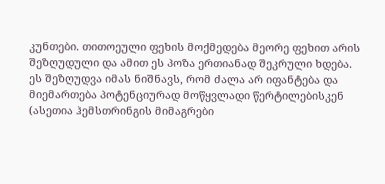კუნთები. თითოეული ფეხის მოქმედება მეორე ფეხით არის შეზღუდული და ამით ეს პოზა ერთიანად შეკრული ხდება. ეს შეზღუდვა იმას ნიშნავს, რომ ძალა არ იფანტება და მიემართება პოტენციურად მოწყვლადი წერტილებისკენ (ასეთია ჰემსთრინგის მიმაგრები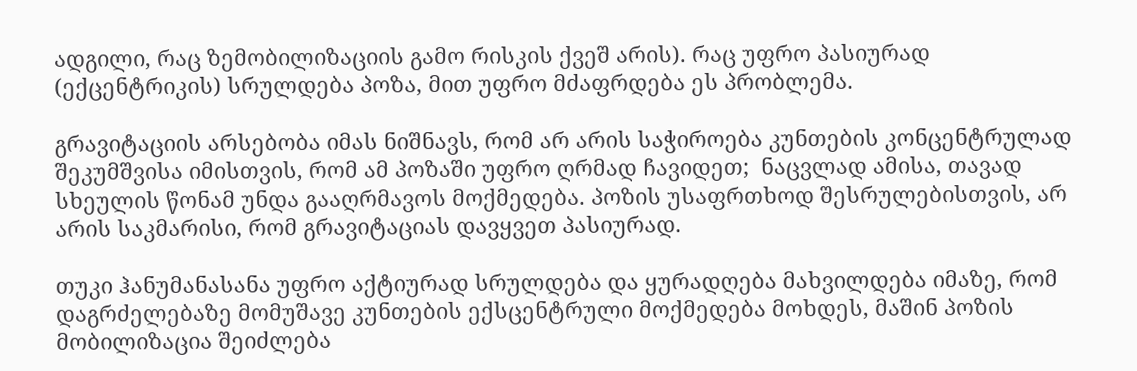ადგილი, რაც ზემობილიზაციის გამო რისკის ქვეშ არის). რაც უფრო პასიურად (ექცენტრიკის) სრულდება პოზა, მით უფრო მძაფრდება ეს პრობლემა.

გრავიტაციის არსებობა იმას ნიშნავს, რომ არ არის საჭიროება კუნთების კონცენტრულად შეკუმშვისა იმისთვის, რომ ამ პოზაში უფრო ღრმად ჩავიდეთ;  ნაცვლად ამისა, თავად სხეულის წონამ უნდა გააღრმავოს მოქმედება. პოზის უსაფრთხოდ შესრულებისთვის, არ არის საკმარისი, რომ გრავიტაციას დავყვეთ პასიურად.

თუკი ჰანუმანასანა უფრო აქტიურად სრულდება და ყურადღება მახვილდება იმაზე, რომ დაგრძელებაზე მომუშავე კუნთების ექსცენტრული მოქმედება მოხდეს, მაშინ პოზის მობილიზაცია შეიძლება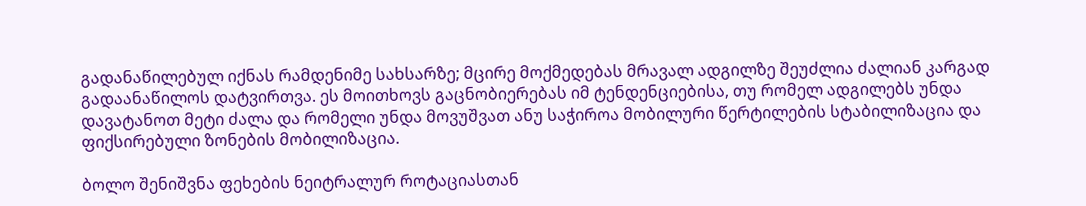გადანაწილებულ იქნას რამდენიმე სახსარზე; მცირე მოქმედებას მრავალ ადგილზე შეუძლია ძალიან კარგად გადაანაწილოს დატვირთვა. ეს მოითხოვს გაცნობიერებას იმ ტენდენციებისა, თუ რომელ ადგილებს უნდა დავატანოთ მეტი ძალა და რომელი უნდა მოვუშვათ ანუ საჭიროა მობილური წერტილების სტაბილიზაცია და ფიქსირებული ზონების მობილიზაცია.

ბოლო შენიშვნა ფეხების ნეიტრალურ როტაციასთან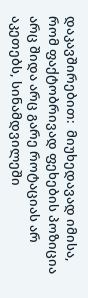დაკავშირებით:  მიუხედავად იმისა, რომ ფაქტობრივად ფეხების პოზიცია არც შიდა არც გარე როტაციას არ აკეთებს, სინამდვილეში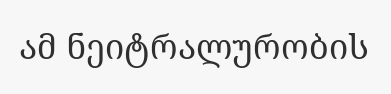ამ ნეიტრალურობის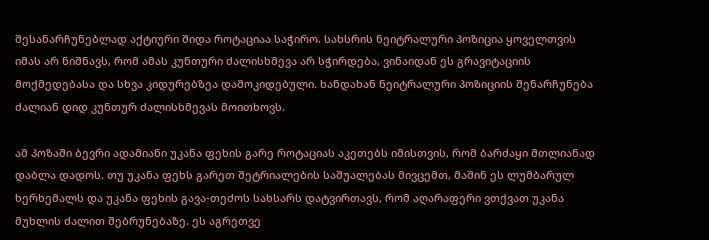შესანარჩუნებლად აქტიური შიდა როტაციაა საჭირო. სახსრის ნეიტრალური პოზიცია ყოველთვის იმას არ ნიშნავს, რომ ამას კუნთური ძალისხმევა არ სჭირდება, ვინაიდან ეს გრავიტაციის მოქმედებასა და სხვა კიდურებზეა დამოკიდებული. ხანდახან ნეიტრალური პოზიციის შენარჩუნება ძალიან დიდ კუნთურ ძალისხმევას მოითხოვს.

ამ პოზაში ბევრი ადამიანი უკანა ფეხის გარე როტაციას აკეთებს იმისთვის, რომ ბარძაყი მთლიანად დაბლა დადოს. თუ უკანა ფეხს გარეთ შეტრიალების საშუალებას მივცემთ, მაშინ ეს ლუმბარულ ხერხემალს და უკანა ფეხის გავა-თეძოს სახსარს დატვირთავს, რომ აღარაფერი ვთქვათ უკანა მუხლის ძალით შებრუნებაზე. ეს აგრეთვე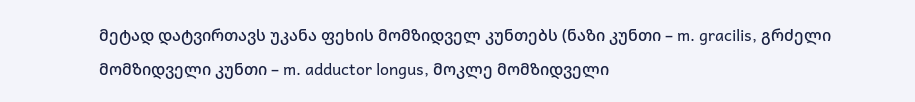მეტად დატვირთავს უკანა ფეხის მომზიდველ კუნთებს (ნაზი კუნთი – m. gracilis, გრძელი მომზიდველი კუნთი – m. adductor longus, მოკლე მომზიდველი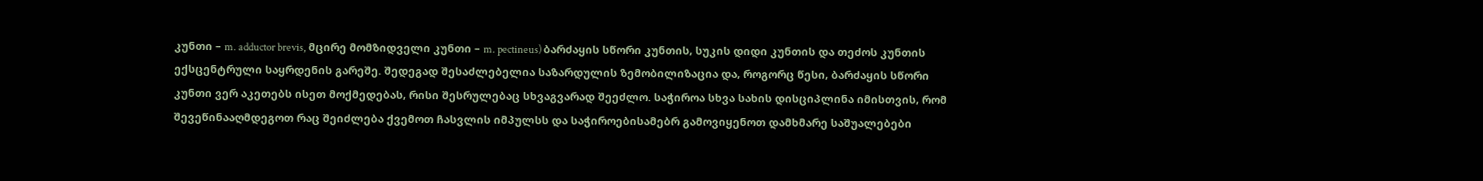კუნთი – m. adductor brevis, მცირე მომზიდველი კუნთი – m. pectineus) ბარძაყის სწორი კუნთის, სუკის დიდი კუნთის და თეძოს კუნთის ექსცენტრული საყრდენის გარეშე. შედეგად შესაძლებელია საზარდულის ზემობილიზაცია და, როგორც წესი, ბარძაყის სწორი კუნთი ვერ აკეთებს ისეთ მოქმედებას, რისი შესრულებაც სხვაგვარად შეეძლო. საჭიროა სხვა სახის დისციპლინა იმისთვის, რომ შევეწინააღმდეგოთ რაც შეიძლება ქვემოთ ჩასვლის იმპულსს და საჭიროებისამებრ გამოვიყენოთ დამხმარე საშუალებები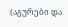(აგურები და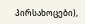პირსახოცები),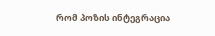რომ პოზის ინტეგრაცია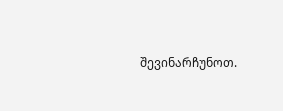შევინარჩუნოთ.